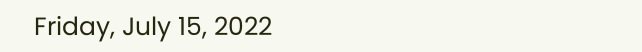Friday, July 15, 2022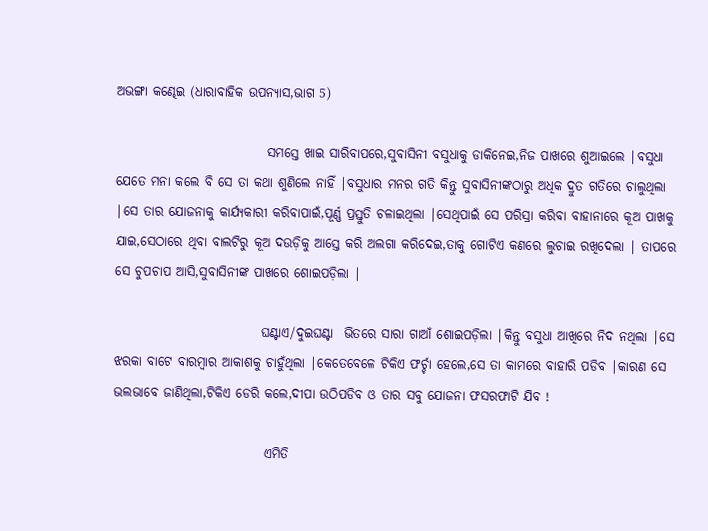ଅଭଙ୍ଗା କଣ୍ଢେଇ (ଧାରାବାହିକ ଉପନ୍ୟାସ,ଭାଗ 5)

                             ସମସ୍ତେ ଖାଇ ସାରିବାପରେ,ସୁବାସିନୀ ବସୁଧାକୁ ଡାକିନେଇ,ନିଜ ପାଖରେ ଶୁଆଇଲେ |ବସୁଧା ଯେତେ ମନା କଲେ ବି ସେ ତା କଥା ଶୁଣିଲେ ନାହିଁ |ବସୁଧାର ମନର ଗତି କିନ୍ତୁ ସୁବାସିନୀଙ୍କଠାରୁ ଅଧିକ ଦ୍ରୁତ ଗତିରେ ଚାଲୁଥିଲା |ସେ ତାର ଯୋଜନାକୁ କାର୍ଯ୍ୟକାରୀ କରିବାପାଇଁ,ପୂର୍ଣ୍ଣ ପ୍ରସ୍ତୁତି ଚଳାଇଥିଲା |ସେଥିପାଇଁ ସେ ପରିସ୍ରା କରିବା ବାହାନାରେ କୂଅ ପାଖକୁ ଯାଇ,ସେଠାରେ ଥିବା ବାଲଟିରୁ କୂଅ ଦଉଡ଼ିକୁ ଆସ୍ତେ କରି ଅଲଗା କରିଦେଇ,ତାକୁ ଗୋଟିଏ କଣରେ ଲୁଚାଇ ରଖିଦେଲା | ତାପରେ ସେ ଚୁପଚାପ ଆସି,ସୁବାସିନୀଙ୍କ ପାଖରେ ଶୋଇପଡ଼ିଲା |

                            ଘଣ୍ଟାଏ/ଦୁଇଘଣ୍ଟା  ଭିତରେ ସାରା ଗାଆଁ ଶୋଇପଡ଼ିଲା |କିନ୍ତୁ ବସୁଧା ଆଖିରେ ନିଦ ନଥିଲା |ସେ ଝରକା ବାଟେ ବାରମ୍ବାର ଆକାଶକୁ ଚାହୁଁଥିଲା |କେତେବେଳେ ଟିକିଏ ଫର୍ଚ୍ଚା ହେଲେ,ସେ ତା କାମରେ ବାହାରି ପଡିବ |କାରଣ ସେ ଭଲଭାବେ ଜାଣିଥିଲା,ଟିକିଏ ଡେରି କଲେ,ଦୀପା ଉଠିପଡିବ ଓ ତାର ସବୁ ଯୋଜନା ଫସରଫାଟି ଯିବ !

                             ଏମିତି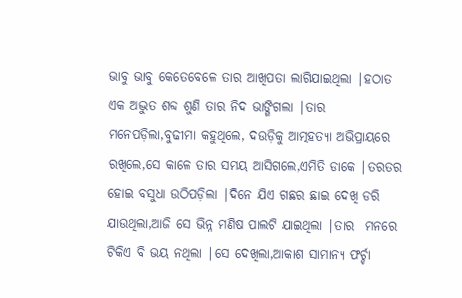ଭାବୁ ଭାବୁ କେତେବେଳେ ତାର ଆଖିପତା ଲାଗିଯାଇଥିଲା |ହଠାତ ଏକ ଅଦ୍ଭୁତ ଶବ୍ଦ ଶୁଣି ତାର ନିଦ ଭାଙ୍ଗିଗଲା |ତାର ମନେପଡ଼ିଲା,ବୁଢୀମା କହୁଥିଲେ, ଦଉଡ଼ିକୁ ଆତ୍ମହତ୍ୟା ଅଭିପ୍ରାୟରେ ରଖିଲେ,ସେ କାଳେ ତାର ସମୟ ଆସିଗଲେ,ଏମିତି ଡାକେ |ତରତର ହୋଇ ବସୁଧା ଉଠିପଡ଼ିଲା |ଦିନେ ଯିଏ ଗଛର ଛାଇ ଦେଖି ଡରି ଯାଉଥିଲା,ଆଜି ସେ ଭିନ୍ନ ମଣିଷ ପାଲଟି ଯାଇଥିଲା |ତାର  ମନରେ ଟିକିଏ ବି ଭୟ ନଥିଲା |ସେ ଦେଖିଲା,ଆକାଶ ସାମାନ୍ୟ ଫର୍ଚ୍ଚା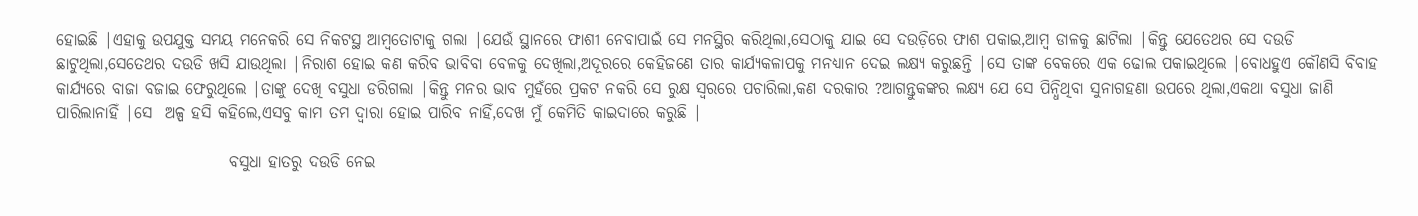ହୋଇଛି |ଏହାକୁ ଉପଯୁକ୍ତ ସମୟ ମନେକରି ସେ ନିକଟସ୍ଥ ଆମ୍ବତୋଟାକୁ ଗଲା |ଯେଉଁ ସ୍ଥାନରେ ଫାଶୀ ନେବାପାଇଁ ସେ ମନସ୍ଥିର କରିଥିଲା,ସେଠାକୁ ଯାଇ ସେ ଦଉଡ଼ିରେ ଫାଶ ପକାଇ,ଆମ୍ବ ଡାଳକୁ ଛାଟିଲା |କିନ୍ତୁ ଯେତେଥର ସେ ଦଉଡି  ଛାଟୁଥିଲା,ସେତେଥର ଦଉଡି ଖସି ଯାଉଥିଲା |ନିରାଶ ହୋଇ କଣ କରିବ ଭାବିବା ବେଳକୁ ଦେଖିଲା,ଅଦୂରରେ କେହିଜଣେ ତାର କାର୍ଯ୍ୟକଳାପକୁ ମନଧ୍ୟାନ ଦେଇ ଲକ୍ଷ୍ୟ କରୁଛନ୍ତି |ସେ ତାଙ୍କ ବେକରେ ଏକ ଢୋଲ ପକାଇଥିଲେ |ବୋଧହୁଏ କୌଣସି ବିବାହ କାର୍ଯ୍ୟରେ ବାଜା ବଜାଇ ଫେରୁଥିଲେ |ତାଙ୍କୁ ଦେଖି ବସୁଧା ଡରିଗଲା |କିନ୍ତୁ ମନର ଭାବ ମୁହଁରେ ପ୍ରକଟ ନକରି ସେ ରୁକ୍ଷ ସ୍ୱରରେ ପଚାରିଲା,କଣ ଦରକାର ?ଆଗନ୍ତୁକଙ୍କର ଲକ୍ଷ୍ୟ ଯେ ସେ ପିନ୍ଧିଥିବା ସୁନାଗହଣା ଉପରେ ଥିଲା,ଏକଥା ବସୁଧା ଜାଣି ପାରିଲାନାହିଁ |ସେ  ଅଳ୍ପ ହସି କହିଲେ,ଏସବୁ କାମ ତମ ଦ୍ୱାରା ହୋଇ ପାରିବ ନାହିଁ,ଦେଖ ମୁଁ କେମିତି କାଇଦାରେ କରୁଛି |

                           ବସୁଧା ହାତରୁ ଦଉଡି ନେଇ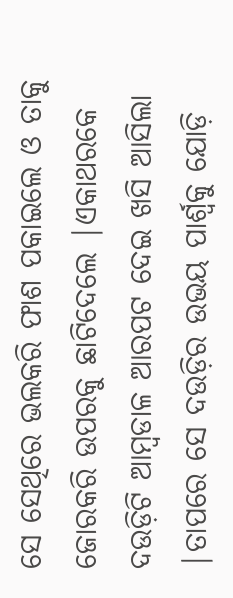ସେ ସେଥିରେ ଭଲକରି ଫାଶ ପକାଇଲେ ଓ ତାକୁ ଜୋରକରି ଉପରକୁ ଛାଟିଦେଲେ |ଏକାଥରକେ  ଦଉଡ଼ିଟି ଆମ୍ବଡାଳ ଆରପଟ ଦେଇ ଖସି ଆସିଲା |ତାପରେ ସେ ଦଉଡ଼ିର ଉଭୟ ପାର୍ଶ୍ୱକୁ ଯୋଡ଼ି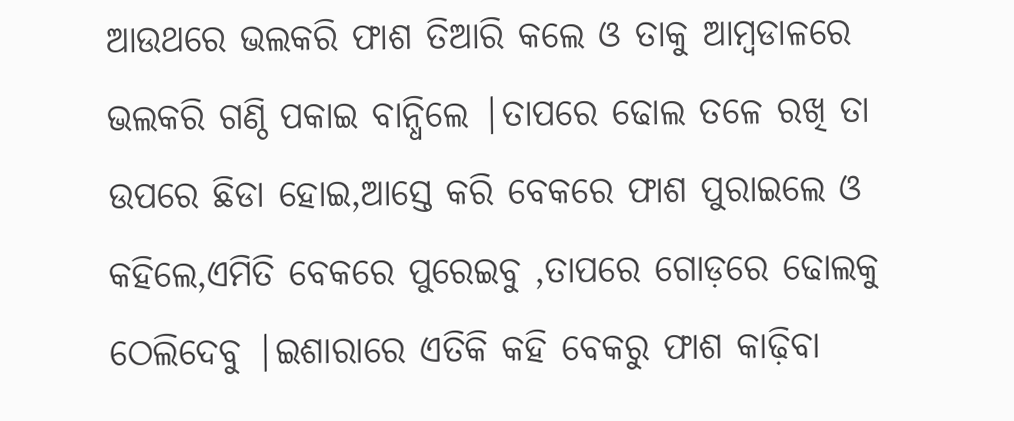ଆଉଥରେ ଭଲକରି ଫାଶ ତିଆରି କଲେ ଓ ତାକୁ ଆମ୍ବଡାଳରେ ଭଲକରି ଗଣ୍ଠି ପକାଇ ବାନ୍ଧିଲେ |ତାପରେ ଢୋଲ ତଳେ ରଖି ତା ଉପରେ ଛିଡା ହୋଇ,ଆସ୍ତେ କରି ବେକରେ ଫାଶ ପୁରାଇଲେ ଓ କହିଲେ,ଏମିତି ବେକରେ ପୁରେଇବୁ ,ତାପରେ ଗୋଡ଼ରେ ଢୋଲକୁ ଠେଲିଦେବୁ |ଇଶାରାରେ ଏତିକି କହି ବେକରୁ ଫାଶ କାଢ଼ିବା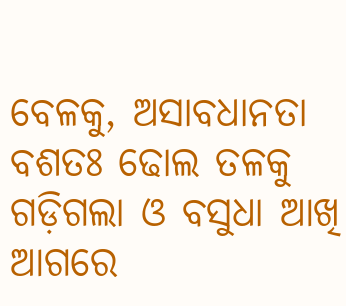ବେଳକୁ, ଅସାବଧାନତା ବଶତଃ ଢୋଲ ତଳକୁ ଗଡ଼ିଗଲା ଓ ବସୁଧା ଆଖି ଆଗରେ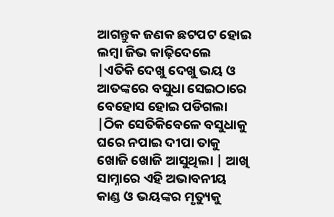ଆଗନ୍ତୁକ ଜଣକ ଛଟପଟ ହୋଇ ଲମ୍ବା ଜିଭ କାଢ଼ିଦେଲେ  |ଏତିକି ଦେଖୁ ଦେଖୁ ଭୟ ଓ ଆତଙ୍କରେ ବସୁଧା ସେଇଠାରେ ବେହୋସ ହୋଇ ପଡିଗଲା |ଠିକ ସେତିକିବେଳେ ବସୁଧାକୁ ଘରେ ନପାଇ ଦୀପା ତାକୁ ଖୋଜି ଖୋଜି ଆସୁଥିଲା | ଆଖି ସାମ୍ନାରେ ଏହି ଅଭାବନୀୟ କାଣ୍ଡ ଓ ଭୟଙ୍କର ମୃତ୍ୟୁକୁ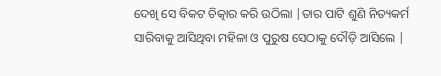ଦେଖି ସେ ବିକଟ ଚିତ୍କାର କରି ଉଠିଲା |ତାର ପାଟି ଶୁଣି ନିତ୍ୟକର୍ମ ସାରିବାକୁ ଆସିଥିବା ମହିଳା ଓ ପୁରୁଷ ସେଠାକୁ ଦୌଡ଼ି ଆସିଲେ |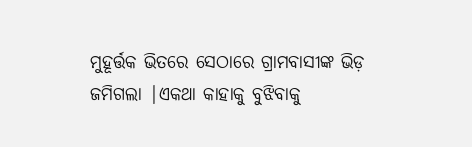ମୁହୂର୍ତ୍ତକ ଭିତରେ ସେଠାରେ ଗ୍ରାମବାସୀଙ୍କ ଭିଡ଼ ଜମିଗଲା |ଏକଥା କାହାକୁ ବୁଝିବାକୁ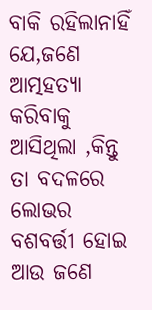ବାକି ରହିଲାନାହିଁ ଯେ,ଜଣେ  ଆତ୍ମହତ୍ୟା କରିବାକୁ ଆସିଥିଲା ,କିନ୍ତୁ ତା ବଦଳରେ ଲୋଭର ବଶବର୍ତ୍ତୀ ହୋଇ ଆଉ ଜଣେ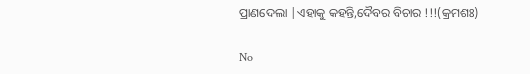ପ୍ରାଣଦେଲା |ଏହାକୁ କହନ୍ତି,ଦୈବର ବିଚାର !!!(କ୍ରମଶଃ)

No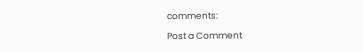comments:

Post a Comment